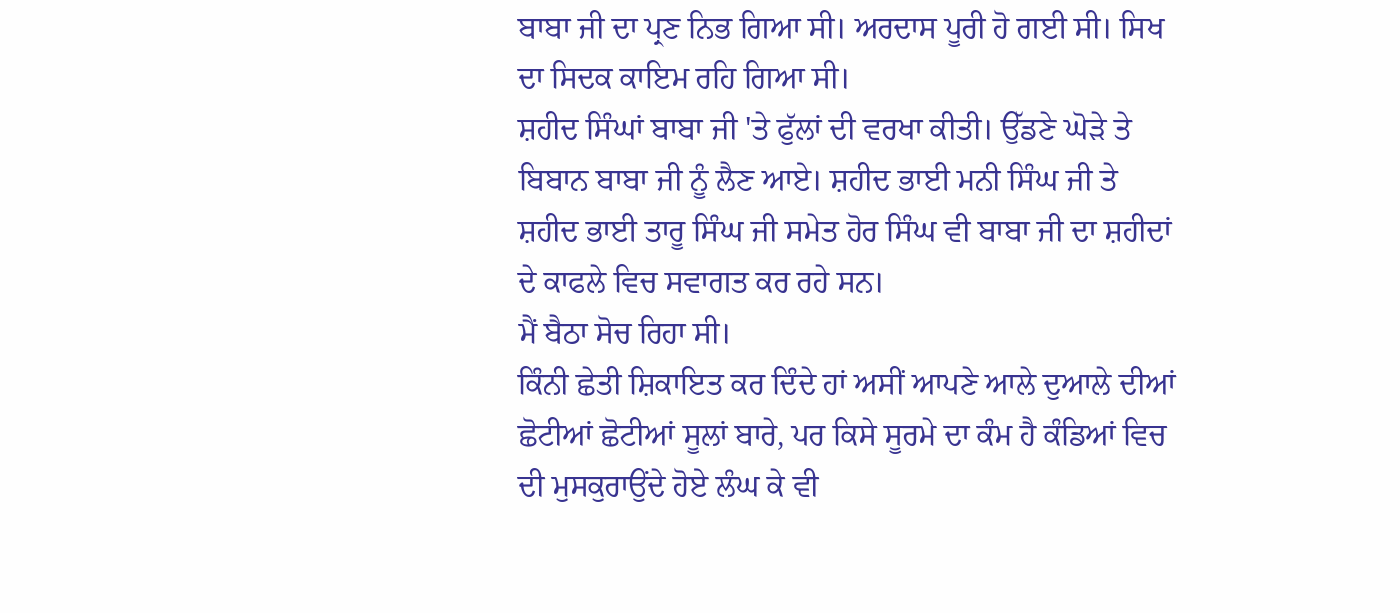ਬਾਬਾ ਜੀ ਦਾ ਪ੍ਰਣ ਨਿਭ ਗਿਆ ਸੀ। ਅਰਦਾਸ ਪੂਰੀ ਹੋ ਗਈ ਸੀ। ਸਿਖ ਦਾ ਸਿਦਕ ਕਾਇਮ ਰਹਿ ਗਿਆ ਸੀ।
ਸ਼ਹੀਦ ਸਿੰਘਾਂ ਬਾਬਾ ਜੀ 'ਤੇ ਫੁੱਲਾਂ ਦੀ ਵਰਖਾ ਕੀਤੀ। ਉੱਡਣੇ ਘੋੜੇ ਤੇ ਬਿਬਾਨ ਬਾਬਾ ਜੀ ਨੂੰ ਲੈਣ ਆਏ। ਸ਼ਹੀਦ ਭਾਈ ਮਨੀ ਸਿੰਘ ਜੀ ਤੇ ਸ਼ਹੀਦ ਭਾਈ ਤਾਰੂ ਸਿੰਘ ਜੀ ਸਮੇਤ ਹੋਰ ਸਿੰਘ ਵੀ ਬਾਬਾ ਜੀ ਦਾ ਸ਼ਹੀਦਾਂ ਦੇ ਕਾਫਲੇ ਵਿਚ ਸਵਾਗਤ ਕਰ ਰਹੇ ਸਨ।
ਮੈਂ ਬੈਠਾ ਸੋਚ ਰਿਹਾ ਸੀ।
ਕਿੰਨੀ ਛੇਤੀ ਸ਼ਿਕਾਇਤ ਕਰ ਦਿੰਦੇ ਹਾਂ ਅਸੀਂ ਆਪਣੇ ਆਲੇ ਦੁਆਲੇ ਦੀਆਂ ਛੋਟੀਆਂ ਛੋਟੀਆਂ ਸੂਲਾਂ ਬਾਰੇ, ਪਰ ਕਿਸੇ ਸੂਰਮੇ ਦਾ ਕੰਮ ਹੈ ਕੰਡਿਆਂ ਵਿਚ ਦੀ ਮੁਸਕੁਰਾਉਂਦੇ ਹੋਏ ਲੰਘ ਕੇ ਵੀ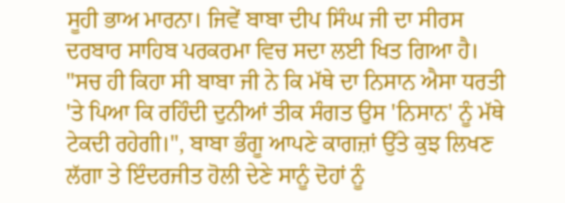ਸੂਹੀ ਭਾਅ ਮਾਰਨਾ। ਜਿਵੇਂ ਬਾਬਾ ਦੀਪ ਸਿੰਘ ਜੀ ਦਾ ਸੀਰਸ ਦਰਬਾਰ ਸਾਹਿਬ ਪਰਕਰਮਾ ਵਿਚ ਸਦਾ ਲਈ ਖਿਤ ਗਿਆ ਹੈ।
"ਸਚ ਹੀ ਕਿਹਾ ਸੀ ਬਾਬਾ ਜੀ ਨੇ ਕਿ ਮੱਥੇ ਦਾ ਨਿਸਾਨ ਐਸਾ ਧਰਤੀ 'ਤੇ ਪਿਆ ਕਿ ਰਹਿੰਦੀ ਦੁਨੀਆਂ ਤੀਕ ਸੰਗਤ ਉਸ 'ਨਿਸਾਨ' ਨੂੰ ਮੱਥੇ ਟੇਕਦੀ ਰਹੇਗੀ।", ਬਾਬਾ ਭੰਗੂ ਆਪਣੇ ਕਾਗਜ਼ਾਂ ਉੱਤੇ ਕੁਝ ਲਿਖਣ ਲੱਗਾ ਤੇ ਇੰਦਰਜੀਤ ਹੋਲੀ ਦੇਣੇ ਸਾਨੂੰ ਦੋਹਾਂ ਨੂੰ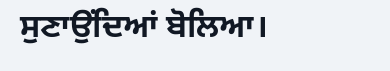ਸੁਣਾਉਂਦਿਆਂ ਬੋਲਿਆ।